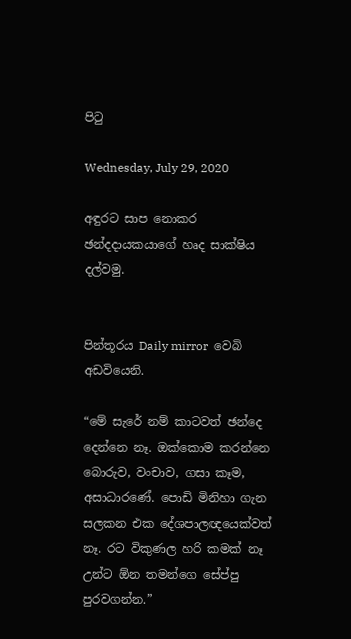පිටු

Wednesday, July 29, 2020

අඳුරට සාප නොකර ඡන්දදායකයාගේ හෘද සාක්ෂිය දල්වමු.


පින්තූරය Daily mirror  වෙබි අඩවියෙනි.

“මේ සැරේ නම් කාටවත් ඡන්දෙ දෙන්නෙ නෑ. ඔක්කොම කරන්නෙ බොරුව, වංචාව, ගසා කෑම, අසාධාරණේ. පොඩි මිනිහා ගැන සලකන එක දේශපාලඥයෙක්වත් නෑ. රට විකුණල හරි කමක් නෑ උන්ට ඕන තමන්ගෙ සේප්පු පුරවගන්න.”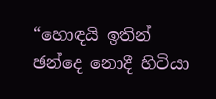“හොඳයි ඉතින් ඡන්දෙ නොදී හිටියා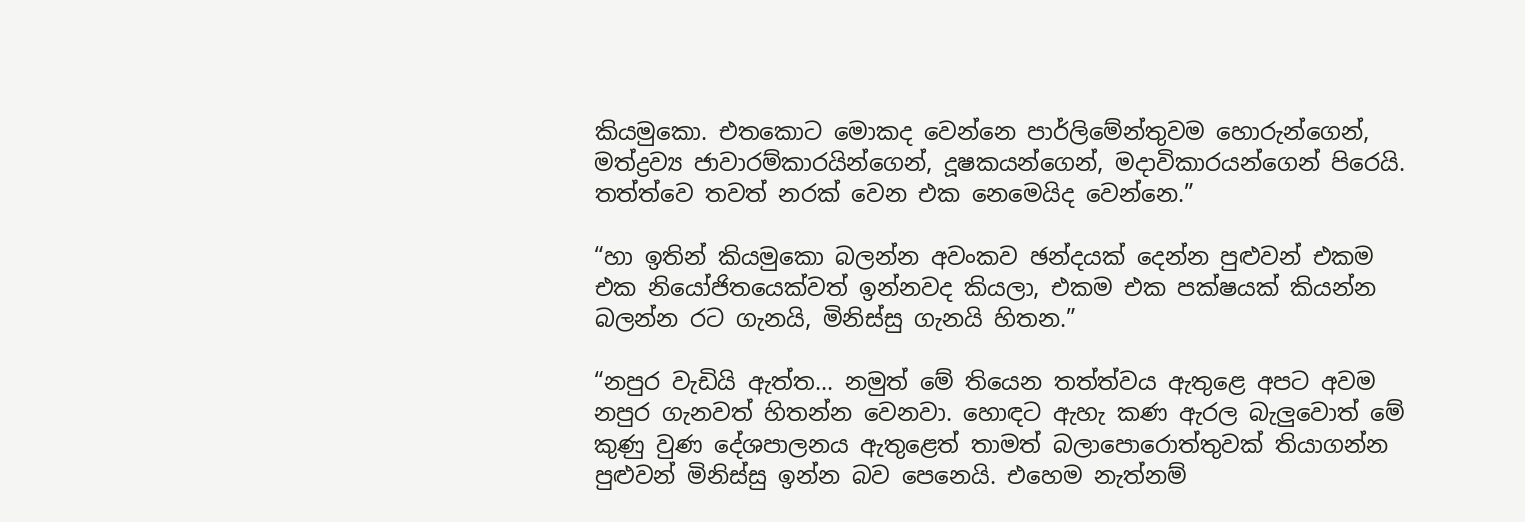කියමුකො. එතකොට මොකද වෙන්නෙ පාර්ලිමේන්තුවම හොරුන්ගෙන්, මත්ද්‍රව්‍ය ජාවාරම්කාරයින්ගෙන්, දූෂකයන්ගෙන්, මදාවිකාරයන්ගෙන් පිරෙයි. තත්ත්වෙ තවත් නරක් වෙන එක නෙමෙයිද වෙන්නෙ.”

“හා ඉතින් කියමුකො බලන්න අවංකව ඡන්දයක් දෙන්න පුළුවන් එකම එක නියෝජිතයෙක්වත් ඉන්නවද කියලා, එකම එක පක්ෂයක් කියන්න බලන්න රට ගැනයි, මිනිස්සු ගැනයි හිතන.”

“නපුර වැඩියි ඇත්ත... නමුත් මේ තියෙන තත්ත්වය ඇතුළෙ අපට අවම නපුර ගැනවත් හිතන්න වෙනවා. හොඳට ඇහැ කණ ඇරල බැලුවොත් මේ කුණු වුණ දේශපාලනය ඇතුළෙත් තාමත් බලාපොරොත්තුවක් තියාගන්න පුළුවන් මිනිස්සු ඉන්න බව පෙනෙයි. එහෙම නැත්නම්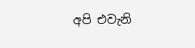අපි එවැනි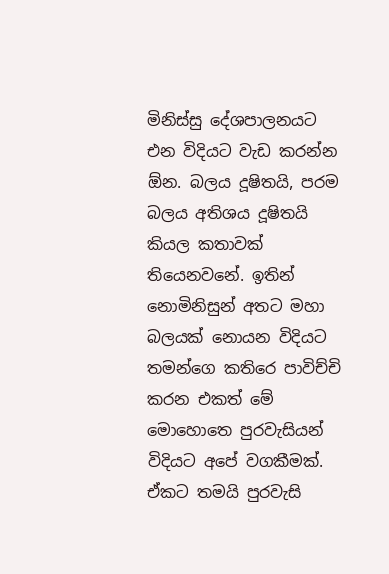මිනිස්සු දේශපාලනයට එන විදියට වැඩ කරන්න ඕන. බලය දූෂිතයි, පරම බලය අතිශය දූෂිතයි කියල කතාවක් තියෙනවනේ. ඉතින් නොමිනිසුන් අතට මහා බලයක් නොයන විදියට තමන්ගෙ කතිරෙ පාවිච්චි කරන එකත් මේ මොහොතෙ පුරවැසියන් විදියට අපේ වගකීමක්. ඒකට තමයි පුරවැසි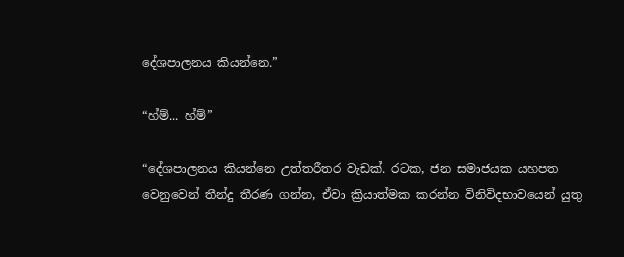දේශපාලනය කියන්නෙ.”

“හ්ම්... හ්ම්”

“දේශපාලනය කියන්නෙ උත්තරීතර වැඩක්. රටක, ජන සමාජයක යහපත වෙනුවෙන් තීන්දු තීරණ ගන්න, ඒවා ක්‍රියාත්මක කරන්න විනිවිදභාවයෙන් යුතු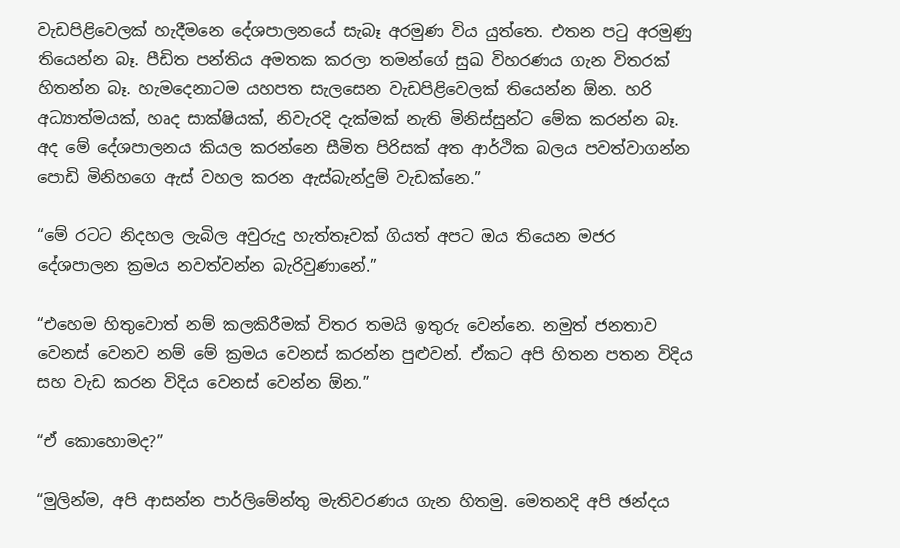වැඩපිළිවෙලක් හැදීමනෙ දේශපාලනයේ සැබෑ අරමුණ විය යුත්තෙ. එතන පටු අරමුණු තියෙන්න බෑ. පීඩිත පන්තිය අමතක කරලා තමන්ගේ සුඛ විහරණය ගැන විතරක් හිතන්න බෑ. හැමදෙනාටම යහපත සැලසෙන වැඩපිළිවෙලක් තියෙන්න ඕන. හරි අධ්‍යාත්මයක්, හෘද සාක්ෂියක්, නිවැරදි දැක්මක් නැති මිනිස්සුන්ට මේක කරන්න බෑ. අද මේ දේශපාලනය කියල කරන්නෙ සීමිත පිරිසක් අත ආර්ථික බලය පවත්වාගන්න පොඩි මිනිහගෙ ඇස් වහල කරන ඇස්බැන්දුම් වැඩක්නෙ.”

“මේ රටට නිදහල ලැබිල අවුරුදු හැත්තෑවක් ගියත් අපට ඔය තියෙන මජර දේශපාලන ක්‍රමය නවත්වන්න බැරිවුණානේ.”

“එහෙම හිතුවොත් නම් කලකිරීමක් විතර තමයි ඉතුරු වෙන්නෙ. නමුත් ජනතාව වෙනස් වෙනව නම් මේ ක්‍රමය වෙනස් කරන්න පුළුවන්. ඒකට අපි හිතන පතන විදිය සහ වැඩ කරන විදිය වෙනස් වෙන්න ඕන.”

“ඒ කොහොමද?”

“මුලින්ම, අපි ආසන්න පාර්ලිමේන්තු මැතිවරණය ගැන හිතමු. මෙතනදි අපි ඡන්දය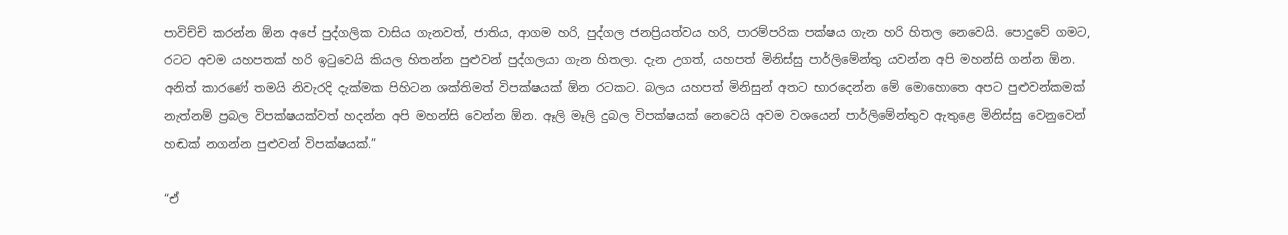පාවිච්චි කරන්න ඕන අපේ පුද්ගලික වාසිය ගැනවත්, ජාතිය, ආගම හරි, පුද්ගල ජනප්‍රියත්වය හරි, පාරම්පරික පක්ෂය ගැන හරි හිතල නෙවෙයි. පොදුවේ ගමට, රටට අවම යහපතක් හරි ඉටුවෙයි කියල හිතන්න පුළුවන් පුද්ගලයා ගැන හිතලා. දැන උගත්, යහපත් මිනිස්සු පාර්ලිමේන්තු යවන්න අපි මහන්සි ගන්න ඕන. අනිත් කාරණේ තමයි නිවැරදි දැක්මක පිහිටන ශක්තිමත් විපක්ෂයක් ඕන රටකට. බලය යහපත් මිනිසුන් අතට භාරදෙන්න මේ මොහොතෙ අපට පුළුවන්කමක් නැත්නම් ප්‍රබල විපක්ෂයක්වත් හදන්න අපි මහන්සි වෙන්න ඕන. ඈලි මෑලි දුබල විපක්ෂයක් නෙවෙයි අවම වශයෙන් පාර්ලිමේන්තුව ඇතුළෙ මිනිස්සු වෙනුවෙන් හඬක් නගන්න පුළුවන් විපක්ෂයක්.”

“ඒ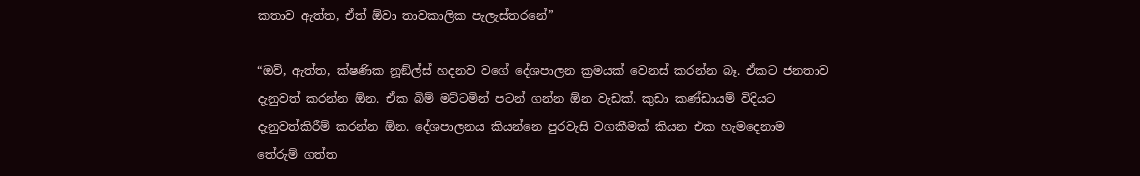කතාව ඇත්ත, ඒත් ඕවා තාවකාලික පැලැස්තරනේ”

“ඔව්, ඇත්ත, ක්ෂණික නූඞ්ල්ස් හදනව වගේ දේශපාලන ක්‍රමයක් වෙනස් කරන්න බෑ. ඒකට ජනතාව දැනුවත් කරන්න ඕන. ඒක බිම් මට්ටමින් පටන් ගන්න ඕන වැඩක්. කුඩා කණ්ඩායම් විදියට දැනුවත්කිරීම් කරන්න ඕන. දේශපාලනය කියන්නෙ පුරවැසි වගකීමක් කියන එක හැමදෙනාම තේරුම් ගත්ත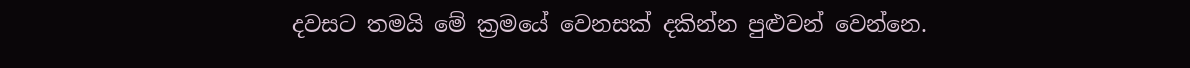දවසට තමයි මේ ක්‍රමයේ වෙනසක් දකින්න පුළුවන් වෙන්නෙ.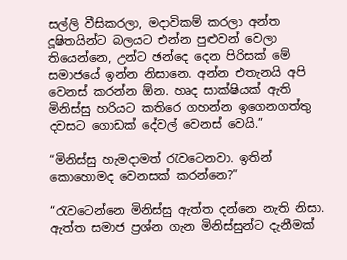සල්ලි වීසිකරලා, මදාවිකම් කරලා අන්ත දූෂිතයින්ට බලයට එන්න පුළුවන් වෙලා තියෙන්නෙ, උන්ට ඡන්දෙ දෙන පිරිසක් මේ සමාජයේ ඉන්න නිසානෙ. අන්න එතැනයි අපි වෙනස් කරන්න ඕන. හෘද සාක්ෂියක් ඇති මිනිස්සු හරියට කතිරෙ ගහන්න ඉගෙනගත්තු දවසට ගොඩක් දේවල් වෙනස් වෙයි.”

“මිනිස්සු හැමදාමත් රැවටෙනවා. ඉතින් කොහොමද වෙනසක් කරන්නෙ?”

“රැවටෙන්නෙ මිනිස්සු ඇත්ත දන්නෙ නැති නිසා. ඇත්ත සමාජ ප්‍රශ්න ගැන මිනිස්සුන්ට දැනීමක්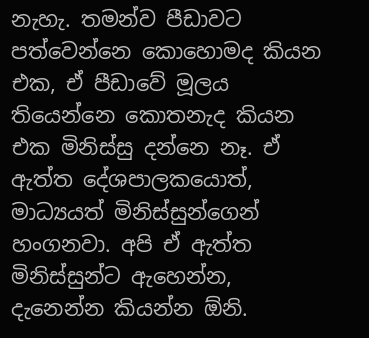නැහැ. තමන්ව පීඩාවට පත්වෙන්නෙ කොහොමද කියන එක, ඒ පීඩාවේ මූලය තියෙන්නෙ කොතනැද කියන එක මිනිස්සු දන්නෙ නෑ. ඒ ඇත්ත දේශපාලකයොත්, මාධ්‍යයත් මිනිස්සුන්ගෙන් හංගනවා. අපි ඒ ඇත්ත මිනිස්සුන්ට ඇහෙන්න, දැනෙන්න කියන්න ඕනි.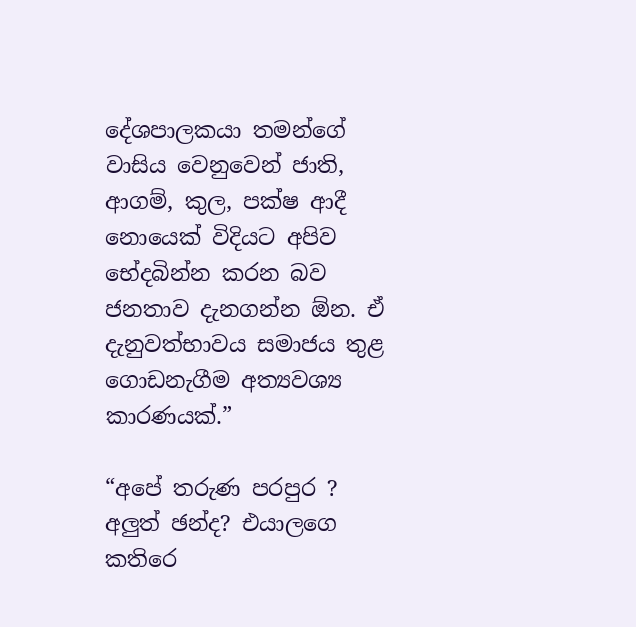දේශපාලකයා තමන්ගේ වාසිය වෙනුවෙන් ජාති, ආගම්, කුල, පක්ෂ ආදී නොයෙක් විදියට අපිව භේදබින්න කරන බව ජනතාව දැනගන්න ඕන. ඒ දැනුවත්භාවය සමාජය තුළ ගොඩනැගීම අත්‍යවශ්‍ය කාරණයක්.”

“අපේ තරුණ පරපුර ? අලුත් ඡන්ද? එයාලගෙ කතිරෙ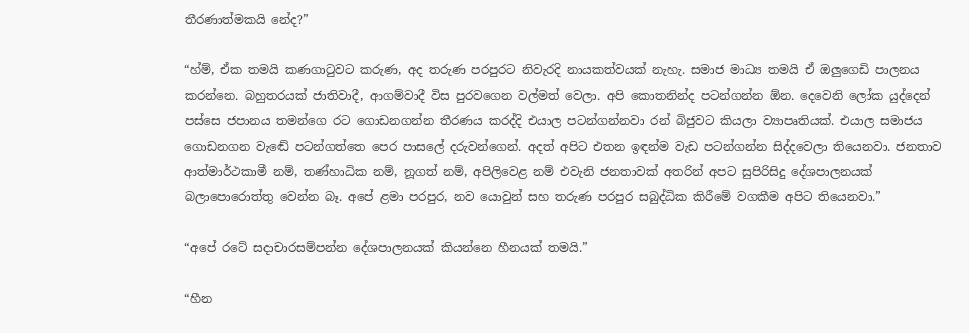තීරණාත්මකයි නේද?”

“හ්ම්, ඒක තමයි කණගාටුවට කරුණ, අද තරුණ පරපුරට නිවැරදි නායකත්වයක් නැහැ. සමාජ මාධ්‍ය තමයි ඒ ඔලුගෙඩි පාලනය කරන්නෙ. බහුතරයක් ජාතිවාදී, ආගම්වාදී විස පුරවගෙන වල්මත් වෙලා. අපි කොතනින්ද පටන්ගන්න ඕන. දෙවෙනි ලෝක යුද්දෙන් පස්සෙ ජපානය තමන්ගෙ රට ගොඩනගන්න තීරණය කරද්දි එයාල පටන්ගන්නවා රන් බිජුවට කියලා ව්‍යාපෘතියක්. එයාල සමාජය ගොඩනගන වැඬේ පටන්ගත්තෙ පෙර පාසලේ දරුවන්ගෙන්. අදත් අපිට එතන ඉඳන්ම වැඩ පටන්ගන්න සිද්දවෙලා තියෙනවා. ජනතාව ආත්මාර්ථකාමී නම්, තණ්හාධික නම්, නූගත් නම්, අපිලිවෙළ නම් එවැනි ජනතාවක් අතරින් අපට සුපිරිසිදු දේශපාලනයක් බලාපොරොත්තු වෙන්න බෑ. අපේ ළමා පරපුර, නව යොවුන් සහ තරුණ පරපුර සබුද්ධික කිරීමේ වගකීම අපිට තියෙනවා.”

“අපේ රටේ සදාචාරසම්පන්න දේශපාලනයක් කියන්නෙ හීනයක් තමයි.”

“හීන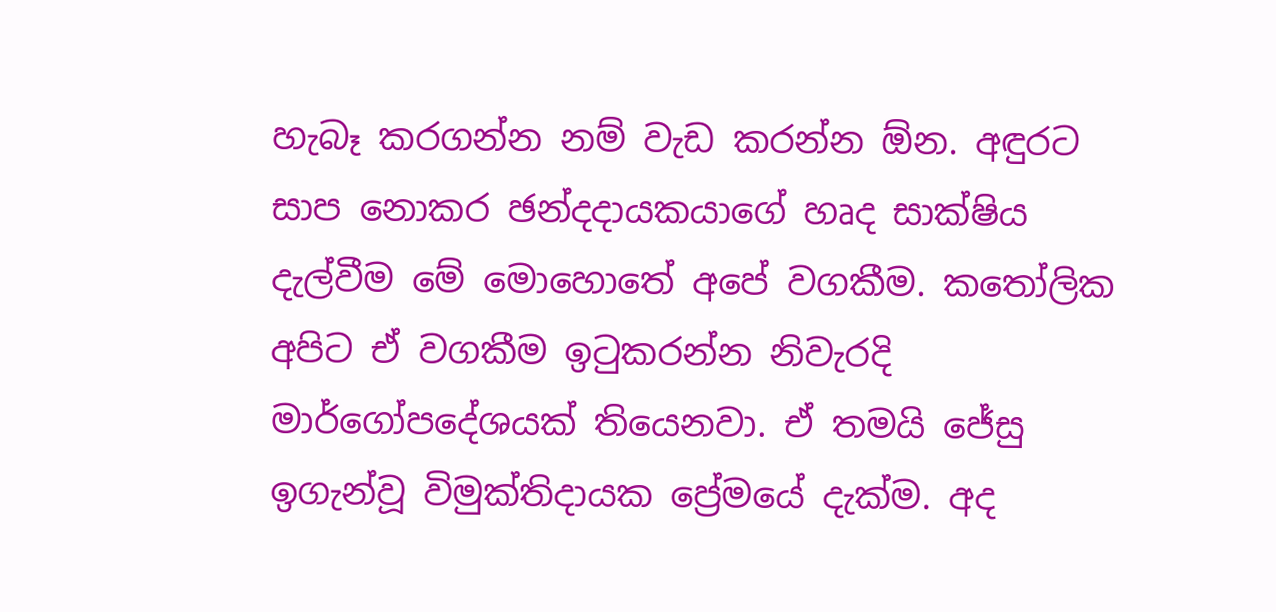හැබෑ කරගන්න නම් වැඩ කරන්න ඕන. අඳුරට සාප නොකර ඡන්දදායකයාගේ හෘද සාක්ෂිය දැල්වීම මේ මොහොතේ අපේ වගකීම. කතෝලික අපිට ඒ වගකීම ඉටුකරන්න නිවැරදි මාර්ගෝපදේශයක් තියෙනවා. ඒ තමයි ජේසු ඉගැන්වූ විමුක්තිදායක ප්‍රේමයේ දැක්ම. අද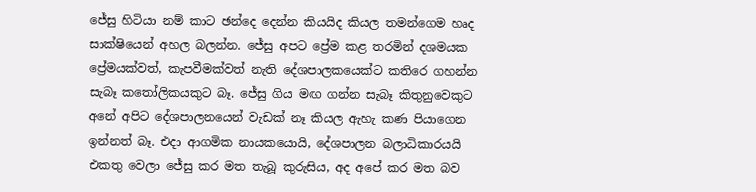ජේසු හිටියා නම් කාට ඡන්දෙ දෙන්න කියයිද කියල තමන්ගෙම හෘද සාක්ෂියෙන් අහල බලන්න. ජේසු අපට ප්‍රේම කළ තරමින් දශමයක ප්‍රේමයක්වත්, කැපවීමක්වත් නැති දේශපාලකයෙක්ට කතිරෙ ගහන්න සැබෑ කතෝලිකයකුට බෑ. ජේසු ගිය මඟ ගන්න සැබෑ කිතුනුවෙකුට අනේ අපිට දේශපාලනයෙන් වැඩක් නෑ කියල ඇහැ කණ පියාගෙන ඉන්නත් බෑ. එදා ආගමික නායකයොයි, දේශපාලන බලාධිකාරයයි එකතු වෙලා ජේසු කර මත තැබූ කුරුසිය, අද අපේ කර මත බව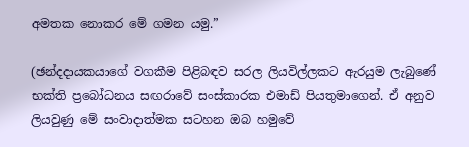අමතක නොකර මේ ගමන යමු.”

(ඡන්දදායකයාගේ වගකීම පිළිබඳව සරල ලියවිල්ලකට ඇරයුම ලැබුණේ භක්ති ප්‍රබෝධනය සඟරාවේ සංස්කාරක එමාඩ් පියතුමාගෙන්. ඒ අනුව ලියවුණු මේ සංවාදාත්මක සටහන ඔබ හමුවේ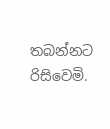තබන්නට රිසිවෙමි.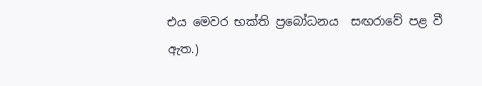එය මෙවර භක්ති ප්‍රබෝධනය  සඟරාවේ පළ වී ඇත.)